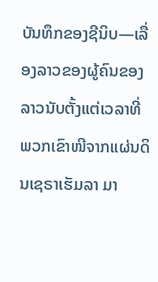ບັນທຶກຂອງຊີນິບ—ເລື່ອງລາວຂອງຜູ້ຄົນຂອງລາວນັບຕັ້ງແຕ່ເວລາທີ່ພວກເຂົາໜີຈາກແຜ່ນດິນເຊຣາເຮັມລາ ມາ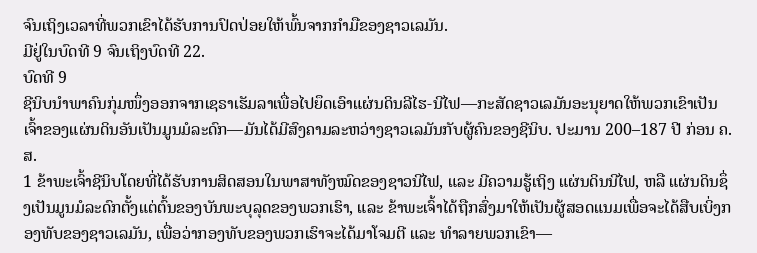ຈົນເຖິງເວລາທີ່ພວກເຂົາໄດ້ຮັບການປົດປ່ອຍໃຫ້ພົ້ນຈາກກຳມືຂອງຊາວເລມັນ.
ມີຢູ່ໃນບົດທີ 9 ຈົນເຖິງບົດທີ 22.
ບົດທີ 9
ຊີນິບນຳພາຄົນກຸ່ມໜຶ່ງອອກຈາກເຊຣາເຮັມລາເພື່ອໄປຍຶດເອົາແຜ່ນດິນລີໄຮ-ນີໄຟ—ກະສັດຊາວເລມັນອະນຸຍາດໃຫ້ພວກເຂົາເປັນເຈົ້າຂອງແຜ່ນດິນອັນເປັນມູນມໍລະດົກ—ມັນໄດ້ມີສົງຄາມລະຫວ່າງຊາວເລມັນກັບຜູ້ຄົນຂອງຊີນິບ. ປະມານ 200–187 ປີ ກ່ອນ ຄ.ສ.
1 ຂ້າພະເຈົ້າຊີນິບໂດຍທີ່ໄດ້ຮັບການສິດສອນໃນພາສາທັງໝົດຂອງຊາວນີໄຟ, ແລະ ມີຄວາມຮູ້ເຖິງ ແຜ່ນດິນນີໄຟ, ຫລື ແຜ່ນດິນຊຶ່ງເປັນມູນມໍລະດົກຕັ້ງແຕ່ຕົ້ນຂອງບັນພະບຸລຸດຂອງພວກເຮົາ, ແລະ ຂ້າພະເຈົ້າໄດ້ຖືກສົ່ງມາໃຫ້ເປັນຜູ້ສອດແນມເພື່ອຈະໄດ້ສືບເບິ່ງກອງທັບຂອງຊາວເລມັນ, ເພື່ອວ່າກອງທັບຂອງພວກເຮົາຈະໄດ້ມາໂຈມຕີ ແລະ ທຳລາຍພວກເຂົາ—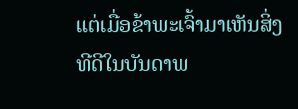ແຕ່ເມື່ອຂ້າພະເຈົ້າມາເຫັນສິ່ງທີດີໃນບັນດາພ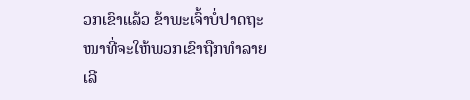ວກເຂົາແລ້ວ ຂ້າພະເຈົ້າບໍ່ປາດຖະໜາທີ່ຈະໃຫ້ພວກເຂົາຖືກທຳລາຍເລີ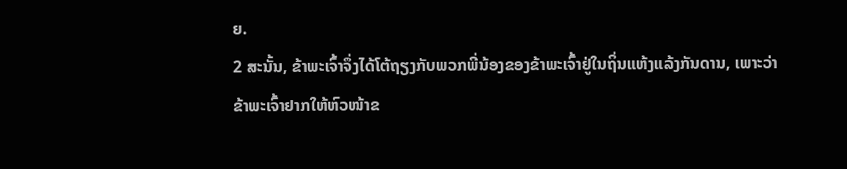ຍ.
2 ສະນັ້ນ, ຂ້າພະເຈົ້າຈຶ່ງໄດ້ໂຕ້ຖຽງກັບພວກພີ່ນ້ອງຂອງຂ້າພະເຈົ້າຢູ່ໃນຖິ່ນແຫ້ງແລ້ງກັນດານ, ເພາະວ່າຂ້າພະເຈົ້າຢາກໃຫ້ຫົວໜ້າຂ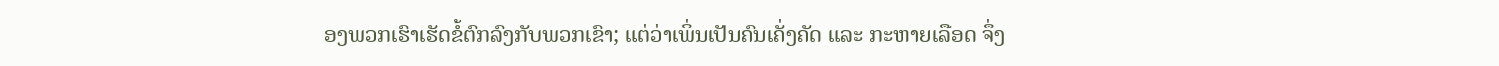ອງພວກເຮົາເຮັດຂໍ້ຕົກລົງກັບພວກເຂົາ; ແຕ່ວ່າເພິ່ນເປັນຄົນເຄັ່ງຄັດ ແລະ ກະຫາຍເລືອດ ຈຶ່ງ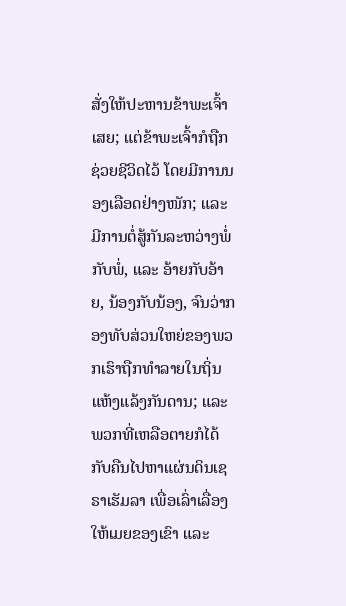ສັ່ງໃຫ້ປະຫານຂ້າພະເຈົ້າເສຍ; ແຕ່ຂ້າພະເຈົ້າກໍຖືກຊ່ວຍຊີວິດໄວ້ ໂດຍມີການນອງເລືອດຢ່າງໜັກ; ແລະ ມີການຕໍ່ສູ້ກັນລະຫວ່າງພໍ່ກັບພໍ່, ແລະ ອ້າຍກັບອ້າຍ, ນ້ອງກັບນ້ອງ, ຈົນວ່າກອງທັບສ່ວນໃຫຍ່ຂອງພວກເຮົາຖືກທຳລາຍໃນຖິ່ນແຫ້ງແລ້ງກັນດານ; ແລະ ພວກທີ່ເຫລືອຕາຍກໍໄດ້ກັບຄືນໄປຫາແຜ່ນດິນເຊຣາເຮັມລາ ເພື່ອເລົ່າເລື່ອງໃຫ້ເມຍຂອງເຂົາ ແລະ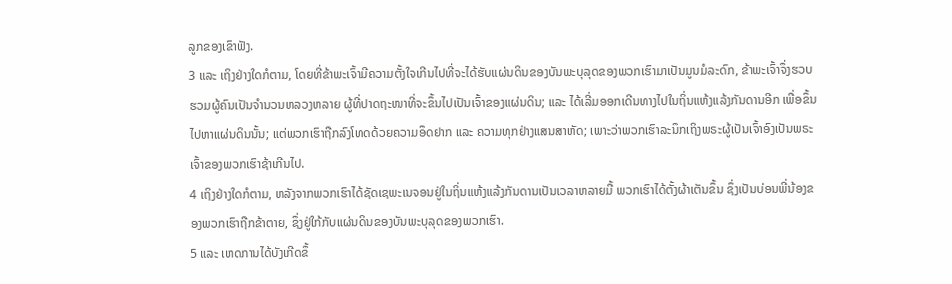ລູກຂອງເຂົາຟັງ.
3 ແລະ ເຖິງຢ່າງໃດກໍຕາມ, ໂດຍທີ່ຂ້າພະເຈົ້າມີຄວາມຕັ້ງໃຈເກີນໄປທີ່ຈະໄດ້ຮັບແຜ່ນດິນຂອງບັນພະບຸລຸດຂອງພວກເຮົາມາເປັນມູນມໍລະດົກ, ຂ້າພະເຈົ້າຈຶ່ງຮວບຮວມຜູ້ຄົນເປັນຈຳນວນຫລວງຫລາຍ ຜູ້ທີ່ປາດຖະໜາທີ່ຈະຂຶ້ນໄປເປັນເຈົ້າຂອງແຜ່ນດິນ; ແລະ ໄດ້ເລີ່ມອອກເດີນທາງໄປໃນຖິ່ນແຫ້ງແລ້ງກັນດານອີກ ເພື່ອຂຶ້ນໄປຫາແຜ່ນດິນນັ້ນ; ແຕ່ພວກເຮົາຖືກລົງໂທດດ້ວຍຄວາມອຶດຢາກ ແລະ ຄວາມທຸກຢ່າງແສນສາຫັດ; ເພາະວ່າພວກເຮົາລະນຶກເຖິງພຣະຜູ້ເປັນເຈົ້າອົງເປັນພຣະເຈົ້າຂອງພວກເຮົາຊ້າເກີນໄປ.
4 ເຖິງຢ່າງໃດກໍຕາມ, ຫລັງຈາກພວກເຮົາໄດ້ຊັດເຊພະເນຈອນຢູ່ໃນຖິ່ນແຫ້ງແລ້ງກັນດານເປັນເວລາຫລາຍມື້ ພວກເຮົາໄດ້ຕັ້ງຜ້າເຕັນຂຶ້ນ ຊຶ່ງເປັນບ່ອນພີ່ນ້ອງຂອງພວກເຮົາຖືກຂ້າຕາຍ, ຊຶ່ງຢູ່ໃກ້ກັບແຜ່ນດິນຂອງບັນພະບຸລຸດຂອງພວກເຮົາ.
5 ແລະ ເຫດການໄດ້ບັງເກີດຂຶ້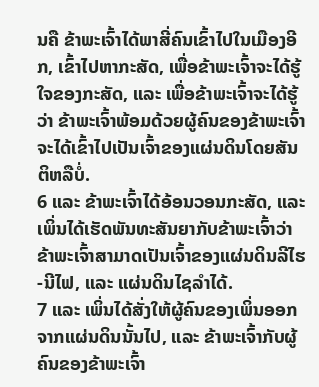ນຄື ຂ້າພະເຈົ້າໄດ້ພາສີ່ຄົນເຂົ້າໄປໃນເມືອງອີກ, ເຂົ້າໄປຫາກະສັດ, ເພື່ອຂ້າພະເຈົ້າຈະໄດ້ຮູ້ໃຈຂອງກະສັດ, ແລະ ເພື່ອຂ້າພະເຈົ້າຈະໄດ້ຮູ້ວ່າ ຂ້າພະເຈົ້າພ້ອມດ້ວຍຜູ້ຄົນຂອງຂ້າພະເຈົ້າຈະໄດ້ເຂົ້າໄປເປັນເຈົ້າຂອງແຜ່ນດິນໂດຍສັນຕິຫລືບໍ່.
6 ແລະ ຂ້າພະເຈົ້າໄດ້ອ້ອນວອນກະສັດ, ແລະ ເພິ່ນໄດ້ເຮັດພັນທະສັນຍາກັບຂ້າພະເຈົ້າວ່າ ຂ້າພະເຈົ້າສາມາດເປັນເຈົ້າຂອງແຜ່ນດິນລີໄຮ-ນີໄຟ, ແລະ ແຜ່ນດິນໄຊລຳໄດ້.
7 ແລະ ເພິ່ນໄດ້ສັ່ງໃຫ້ຜູ້ຄົນຂອງເພິ່ນອອກຈາກແຜ່ນດິນນັ້ນໄປ, ແລະ ຂ້າພະເຈົ້າກັບຜູ້ຄົນຂອງຂ້າພະເຈົ້າ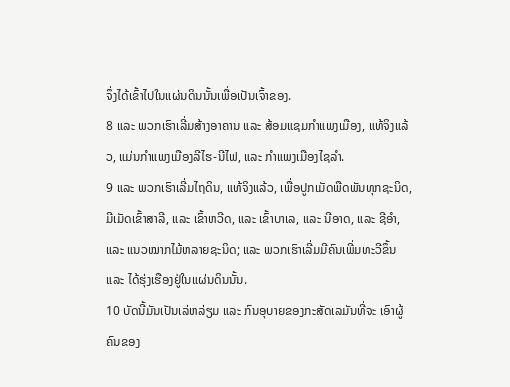ຈຶ່ງໄດ້ເຂົ້າໄປໃນແຜ່ນດິນນັ້ນເພື່ອເປັນເຈົ້າຂອງ.
8 ແລະ ພວກເຮົາເລີ່ມສ້າງອາຄານ ແລະ ສ້ອມແຊມກຳແພງເມືອງ, ແທ້ຈິງແລ້ວ, ແມ່ນກຳແພງເມືອງລີໄຮ-ນີໄຟ, ແລະ ກຳແພງເມືອງໄຊລຳ.
9 ແລະ ພວກເຮົາເລີ່ມໄຖດິນ, ແທ້ຈິງແລ້ວ, ເພື່ອປູກເມັດພືດພັນທຸກຊະນິດ, ມີເມັດເຂົ້າສາລີ, ແລະ ເຂົ້າຫວີດ, ແລະ ເຂົ້າບາເລ, ແລະ ນີອາດ, ແລະ ຊີອຳ, ແລະ ແນວໝາກໄມ້ຫລາຍຊະນິດ; ແລະ ພວກເຮົາເລີ່ມມີຄົນເພີ່ມທະວີຂຶ້ນ ແລະ ໄດ້ຮຸ່ງເຮືອງຢູ່ໃນແຜ່ນດິນນັ້ນ.
10 ບັດນີ້ມັນເປັນເລ່ຫລ່ຽມ ແລະ ກົນອຸບາຍຂອງກະສັດເລມັນທີ່ຈະ ເອົາຜູ້ຄົນຂອງ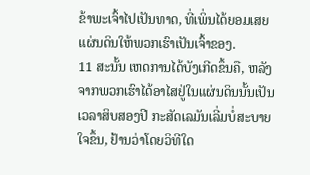ຂ້າພະເຈົ້າໄປເປັນທາດ, ທີ່ເພິ່ນໄດ້ຍອມເສຍແຜ່ນດິນໃຫ້ພວກເຮົາເປັນເຈົ້າຂອງ.
11 ສະນັ້ນ ເຫດການໄດ້ບັງເກີດຂຶ້ນຄື, ຫລັງຈາກພວກເຮົາໄດ້ອາໄສຢູ່ໃນແຜ່ນດິນນັ້ນເປັນເວລາສິບສອງປີ ກະສັດເລມັນເລີ່ມບໍ່ສະບາຍໃຈຂຶ້ນ, ຢ້ານວ່າໂດຍວິທີໃດ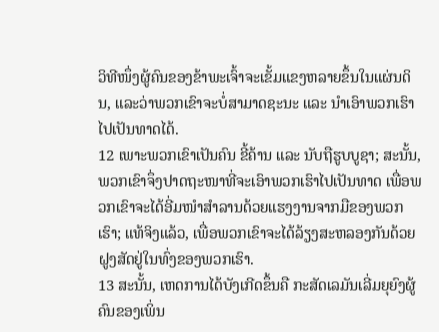ວິທີໜຶ່ງຜູ້ຄົນຂອງຂ້າພະເຈົ້າຈະເຂັ້ມແຂງຫລາຍຂຶ້ນໃນແຜ່ນດິນ, ແລະວ່າພວກເຂົາຈະບໍ່ສາມາດຊະນະ ແລະ ນຳເອົາພວກເຮົາໄປເປັນທາດໄດ້.
12 ເພາະພວກເຂົາເປັນຄົນ ຂີ້ຄ້ານ ແລະ ນັບຖືຮູບບູຊາ; ສະນັ້ນ, ພວກເຂົາຈຶ່ງປາດຖະໜາທີ່ຈະເອົາພວກເຮົາໄປເປັນທາດ ເພື່ອພວກເຂົາຈະໄດ້ອີ່ມໜຳສຳລານດ້ວຍແຮງງານຈາກມືຂອງພວກເຮົາ; ແທ້ຈິງແລ້ວ, ເພື່ອພວກເຂົາຈະໄດ້ລ້ຽງສະຫລອງກັນດ້ວຍຝູງສັດຢູ່ໃນທົ່ງຂອງພວກເຮົາ.
13 ສະນັ້ນ, ເຫດການໄດ້ບັງເກີດຂຶ້ນຄື ກະສັດເລມັນເລີ່ມຍຸຍົງຜູ້ຄົນຂອງເພິ່ນ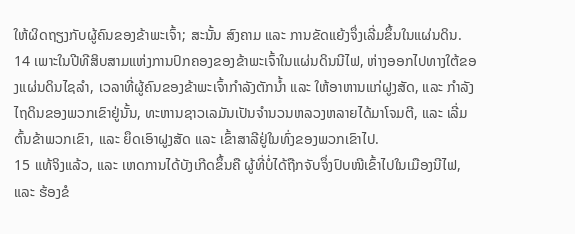ໃຫ້ຜິດຖຽງກັບຜູ້ຄົນຂອງຂ້າພະເຈົ້າ; ສະນັ້ນ ສົງຄາມ ແລະ ການຂັດແຍ້ງຈຶ່ງເລີ່ມຂຶ້ນໃນແຜ່ນດິນ.
14 ເພາະໃນປີທີສິບສາມແຫ່ງການປົກຄອງຂອງຂ້າພະເຈົ້າໃນແຜ່ນດິນນີໄຟ, ຫ່າງອອກໄປທາງໃຕ້ຂອງແຜ່ນດິນໄຊລຳ, ເວລາທີ່ຜູ້ຄົນຂອງຂ້າພະເຈົ້າກຳລັງຕັກນ້ຳ ແລະ ໃຫ້ອາຫານແກ່ຝູງສັດ, ແລະ ກຳລັງໄຖດິນຂອງພວກເຂົາຢູ່ນັ້ນ, ທະຫານຊາວເລມັນເປັນຈຳນວນຫລວງຫລາຍໄດ້ມາໂຈມຕີ, ແລະ ເລີ່ມຕົ້ນຂ້າພວກເຂົາ, ແລະ ຍຶດເອົາຝູງສັດ ແລະ ເຂົ້າສາລີຢູ່ໃນທົ່ງຂອງພວກເຂົາໄປ.
15 ແທ້ຈິງແລ້ວ, ແລະ ເຫດການໄດ້ບັງເກີດຂຶ້ນຄື ຜູ້ທີ່ບໍ່ໄດ້ຖືກຈັບຈຶ່ງປົບໜີເຂົ້າໄປໃນເມືອງນີໄຟ, ແລະ ຮ້ອງຂໍ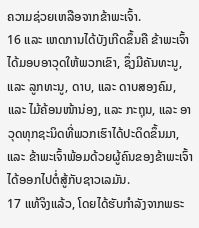ຄວາມຊ່ວຍເຫລືອຈາກຂ້າພະເຈົ້າ.
16 ແລະ ເຫດການໄດ້ບັງເກີດຂຶ້ນຄື ຂ້າພະເຈົ້າໄດ້ມອບອາວຸດໃຫ້ພວກເຂົາ, ຊຶ່ງມີຄັນທະນູ, ແລະ ລູກທະນູ, ດາບ, ແລະ ດາບສອງຄົມ, ແລະ ໄມ້ຄ້ອນໜ້ານ່ອງ, ແລະ ກະຖຸນ, ແລະ ອາວຸດທຸກຊະນິດທີ່ພວກເຮົາໄດ້ປະດິດຂຶ້ນມາ, ແລະ ຂ້າພະເຈົ້າພ້ອມດ້ວຍຜູ້ຄົນຂອງຂ້າພະເຈົ້າໄດ້ອອກໄປຕໍ່ສູ້ກັບຊາວເລມັນ.
17 ແທ້ຈິງແລ້ວ, ໂດຍໄດ້ຮັບກຳລັງຈາກພຣະ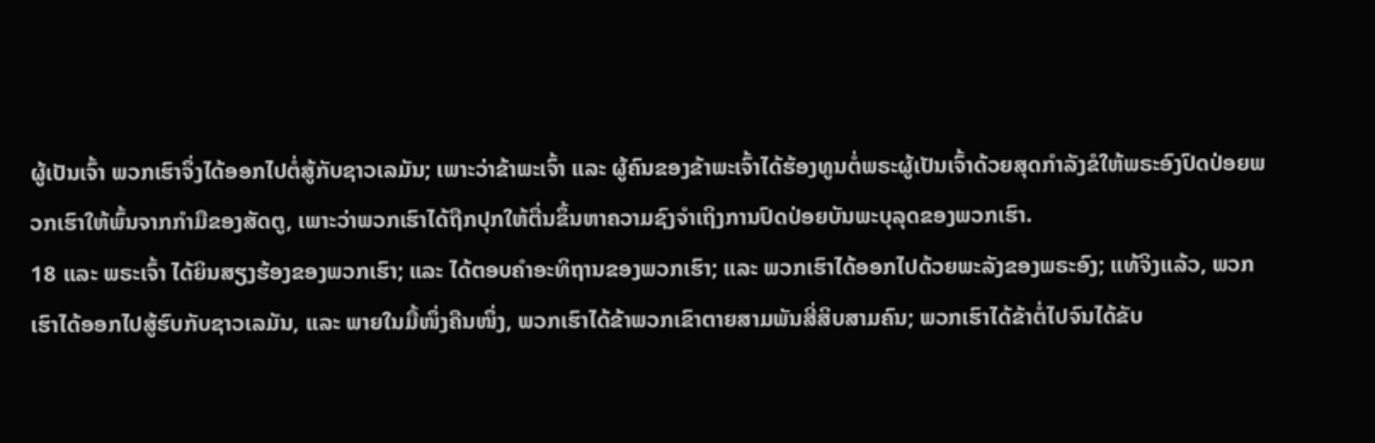ຜູ້ເປັນເຈົ້າ ພວກເຮົາຈຶ່ງໄດ້ອອກໄປຕໍ່ສູ້ກັບຊາວເລມັນ; ເພາະວ່າຂ້າພະເຈົ້າ ແລະ ຜູ້ຄົນຂອງຂ້າພະເຈົ້າໄດ້ຮ້ອງທູນຕໍ່ພຣະຜູ້ເປັນເຈົ້າດ້ວຍສຸດກຳລັງຂໍໃຫ້ພຣະອົງປົດປ່ອຍພວກເຮົາໃຫ້ພົ້ນຈາກກຳມືຂອງສັດຕູ, ເພາະວ່າພວກເຮົາໄດ້ຖືກປຸກໃຫ້ຕື່ນຂຶ້ນຫາຄວາມຊົງຈຳເຖິງການປົດປ່ອຍບັນພະບຸລຸດຂອງພວກເຮົາ.
18 ແລະ ພຣະເຈົ້າ ໄດ້ຍິນສຽງຮ້ອງຂອງພວກເຮົາ; ແລະ ໄດ້ຕອບຄຳອະທິຖານຂອງພວກເຮົາ; ແລະ ພວກເຮົາໄດ້ອອກໄປດ້ວຍພະລັງຂອງພຣະອົງ; ແທ້ຈິງແລ້ວ, ພວກເຮົາໄດ້ອອກໄປສູ້ຮົບກັບຊາວເລມັນ, ແລະ ພາຍໃນມື້ໜຶ່ງຄືນໜຶ່ງ, ພວກເຮົາໄດ້ຂ້າພວກເຂົາຕາຍສາມພັນສີ່ສິບສາມຄົນ; ພວກເຮົາໄດ້ຂ້າຕໍ່ໄປຈົນໄດ້ຂັບ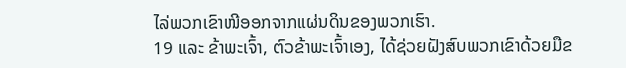ໄລ່ພວກເຂົາໜີອອກຈາກແຜ່ນດິນຂອງພວກເຮົາ.
19 ແລະ ຂ້າພະເຈົ້າ, ຕົວຂ້າພະເຈົ້າເອງ, ໄດ້ຊ່ວຍຝັງສົບພວກເຂົາດ້ວຍມືຂ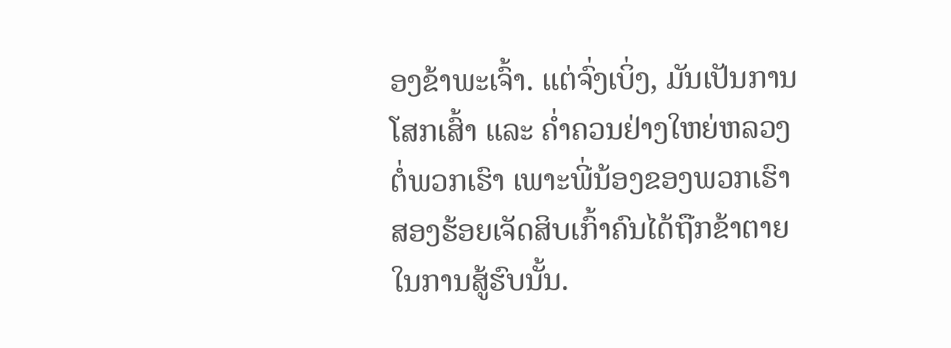ອງຂ້າພະເຈົ້າ. ແຕ່ຈົ່ງເບິ່ງ, ມັນເປັນການໂສກເສົ້າ ແລະ ຄ່ຳຄວນຢ່າງໃຫຍ່ຫລວງຕໍ່ພວກເຮົາ ເພາະພີ່ນ້ອງຂອງພວກເຮົາສອງຮ້ອຍເຈັດສິບເກົ້າຄົນໄດ້ຖືກຂ້າຕາຍໃນການສູ້ຮົບນັ້ນ.